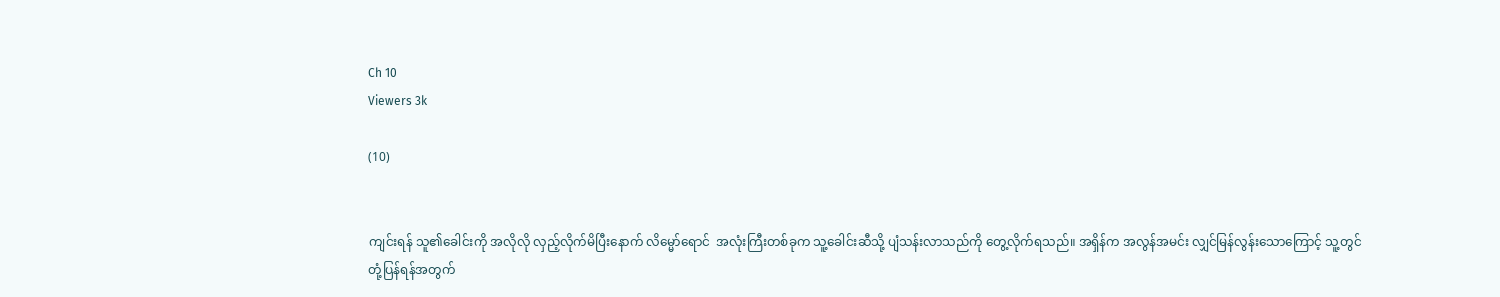Ch 10
Viewers 3k

(10)


ကျင်းရန် သူ၏ခေါင်းကို အလိုလို လှည့်လိုက်မိပြီးနောက် လိမ္မော်ရောင်  အလုံးကြီးတစ်ခုက သူ့ခေါင်းဆီသို့ ပျံသန်းလာသည်ကို တွေ့လိုက်ရသည်။ အရှိန်က အလွန်အမင်း လျှင်မြန်လွန်းသောကြောင့် သူ့တွင် တုံ့ပြန်ရန်အတွက်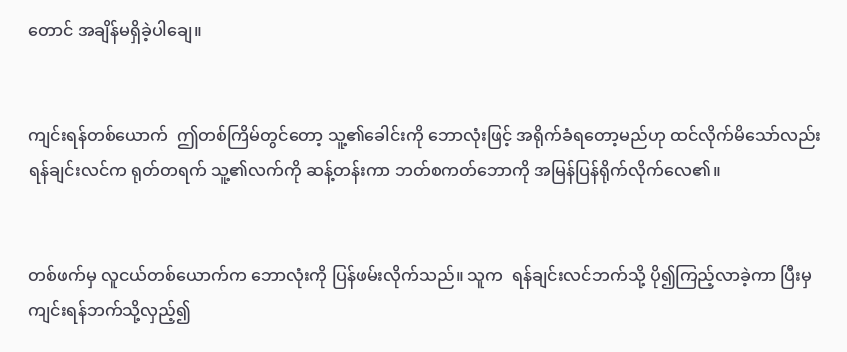တောင် အချိန်မရှိခဲ့ပါချေ။


ကျင်းရန်တစ်ယောက်  ဤတစ်ကြိမ်တွင်တော့ သူ့၏ခေါင်းကို ဘောလုံးဖြင့် အရိုက်ခံရတော့မည်ဟု ထင်လိုက်မိသော်လည်း ရန်ချင်းလင်က ရုတ်တရက် သူ့၏လက်ကို ဆန့်တန်းကာ ဘတ်စကတ်ဘောကို အမြန်ပြန်ရိုက်လိုက်လေ၏။


တစ်ဖက်မှ လူငယ်တစ်ယောက်က ဘောလုံးကို ပြန်ဖမ်းလိုက်သည်။ သူက  ရန်ချင်းလင်ဘက်သို့ ပို၍ကြည့်လာခဲ့ကာ ပြီးမှ ကျင်းရန်ဘက်သို့လှည့်၍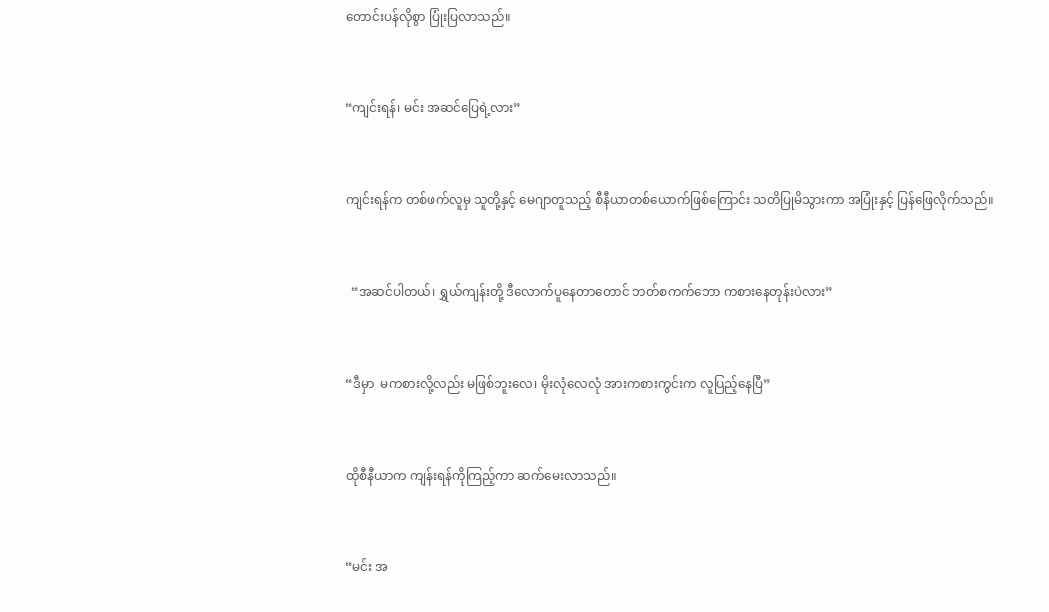တောင်းပန်လိုစွာ ပြုံးပြလာသည်။


“ကျင်းရန်၊ မင်း အဆင်ပြေရဲ့လား”


ကျင်းရန်က တစ်ဖက်လူမှ သူတို့နှင့် မေဂျာတူသည့် စီနီယာတစ်ယောက်ဖြစ်ကြောင်း သတိပြုမိသွားကာ အပြုံးနှင့် ပြန်ဖြေလိုက်သည်။


  “အဆင်ပါတယ်၊ ရွှယ်ကျန်းတို့ ဒီလောက်ပူနေတာတောင် ဘတ်စကက်ဘော ကစားနေတုန်းပဲလား”


“ဒီမှာ  မကစားလို့လည်း မဖြစ်ဘူးလေ၊ မိုးလုံလေလုံ အားကစားကွင်းက လူပြည့်နေပြီ”


ထိုစီနီယာက ကျန်းရန်ကိုကြည့်ကာ ဆက်မေးလာသည်။


“မင်း အ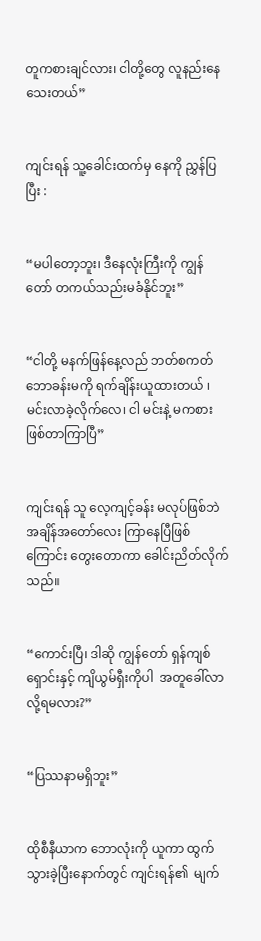တူကစားချင်လား၊ ငါတို့တွေ လူနည်းနေသေးတယ်”


ကျင်းရန် သူ့ခေါင်းထက်မှ နေကို ညွှန်ပြပြီး :


“မပါတော့ဘူး၊ ဒီနေလုံးကြီးကို ကျွန်တော် တကယ်သည်းမခံနိုင်ဘူး”


“ငါတို့ မနက်ဖြန်နေ့လည် ဘတ်စကတ်ဘောခန်းမကို ရက်ချိန်းယူထားတယ် ၊ မင်းလာခဲ့လိုက်လေ၊ ငါ မင်းနဲ့ မကစားဖြစ်တာကြာပြီ”


ကျင်းရန် သူ လေ့ကျင့်ခန်း မလုပ်ဖြစ်ဘဲ အချိန်အတော်လေး ကြာနေပြီဖြစ်ကြောင်း တွေးတောကာ ခေါင်းညိတ်လိုက်သည်။


“ကောင်းပြီ၊ ဒါဆို ကျွန်တော် ရှန်ကျစ်ရှောင်းနှင့် ကျိယွမ်ရှီးကိုပါ  အတူခေါ်လာလို့ရမလား?”


“ပြဿနာမရှိဘူး”


ထိုစီနီယာက ဘောလုံးကို ယူကာ ထွက်သွားခဲ့ပြီးနောက်တွင် ကျင်းရန်၏  မျက်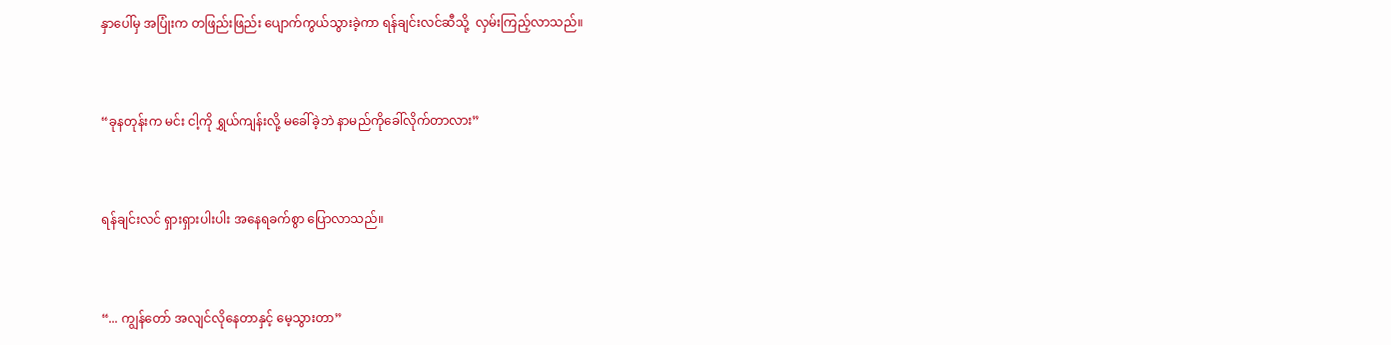နှာပေါ်မှ အပြုံးက တဖြည်းဖြည်း ပျောက်ကွယ်သွားခဲ့ကာ ရန်ချင်းလင်ဆီသို့  လှမ်းကြည့်လာသည်။


“ခုနတုန်းက မင်း ငါ့ကို ရွှယ်ကျန်းလို့ မခေါ်ခဲ့ဘဲ နာမည်ကိုခေါ်လိုက်တာလား”


ရန်ချင်းလင် ရှားရှားပါးပါး အနေရခက်စွာ ပြောလာသည်။


“... ကျွန်တော် အလျင်လိုနေတာနှင့် မေ့သွားတာ”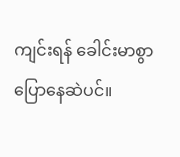ကျင်းရန် ခေါင်းမာစွာ ပြောနေဆဲပင်။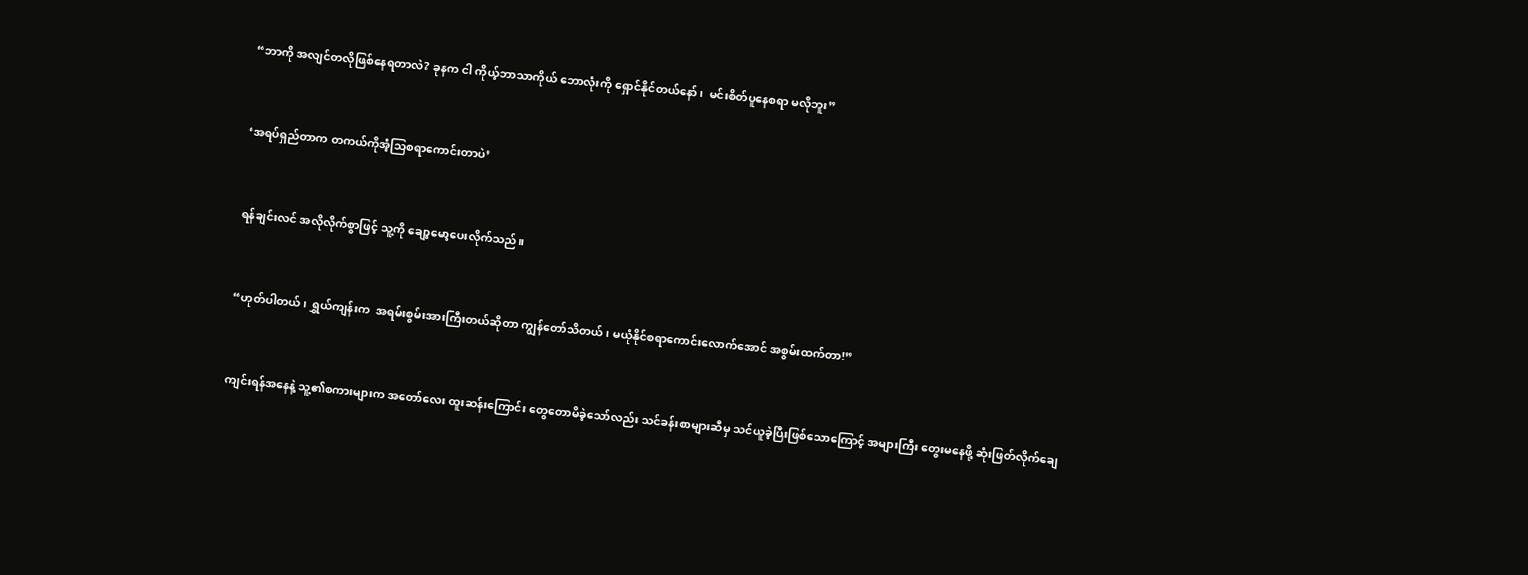“ဘာကို အလျင်တလိုဖြစ်နေရတာလဲ? ခုနက ငါ ကိုယ့်ဘာသာကိုယ် ဘောလုံးကို ရှောင်နိုင်တယ်နော်၊  မင်းစိတ်ပူနေစရာ မလိုဘူး”


‘အရပ်ရှည်တာက တကယ်ကိုအံ့သြစရာကောင်းတာပဲ’


ရန်ချင်းလင် အလိုလိုက်စွာဖြင့် သူ့ကို ချော့မော့ပေးလိုက်သည်။


“ဟုတ်ပါတယ်၊ ရွှယ်ကျန်းက  အရမ်းစွမ်းအားကြီးတယ်ဆိုတာ ကျွန်တော်သိတယ်၊ မယုံနိုင်စရာကောင်းလောက်အောင် အစွမ်းထက်တာ!”


ကျင်းရန်အနေနဲ့ သူ့၏စကားများက အတော်လေး ထူးဆန်းကြောင်း တွေတောမိခဲ့သော်လည်း သင်ခန်းစာများဆီမှ သင်ယူခဲ့ပြီးဖြစ်သောကြောင့် အများကြီး တွေးမနေဖို့ ဆုံးဖြတ်လိုက်ချေ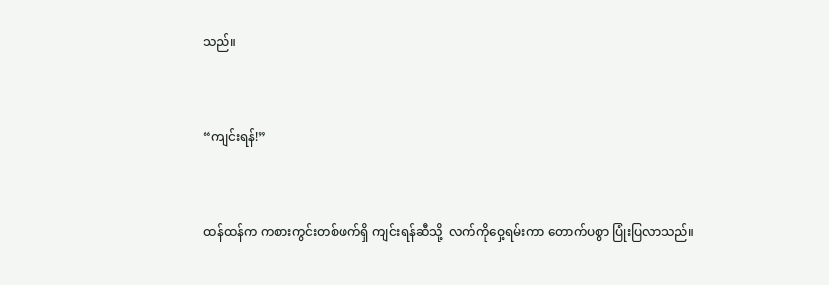သည်။


“ကျင်းရန်!”


ထန်ထန်က ကစားကွင်းတစ်ဖက်ရှိ ကျင်းရန်ဆီသို့  လက်ကိုဝှေ့ရမ်းကာ တောက်ပစွာ ပြုံးပြလာသည်။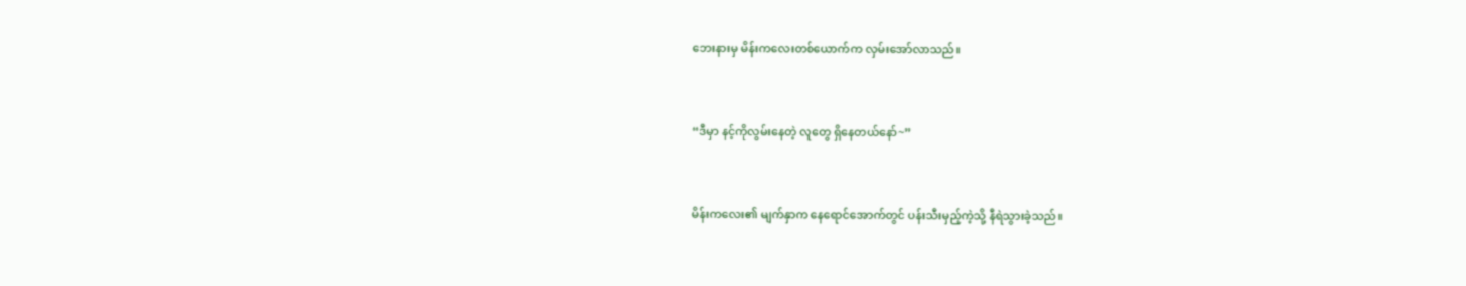ဘေးနားမှ မိန်းကလေးတစ်ယောက်က လှမ်းအော်လာသည်။


“ဒီမှာ နင့်ကိုလွမ်းနေတဲ့ လူတွေ ရှိနေတယ်နော်~”


မိန်းကလေး၏ မျက်နှာက နေရောင်အောက်တွင် ပန်းသီးမှည့်ကဲ့သို့ နီရဲသွားခဲ့သည်။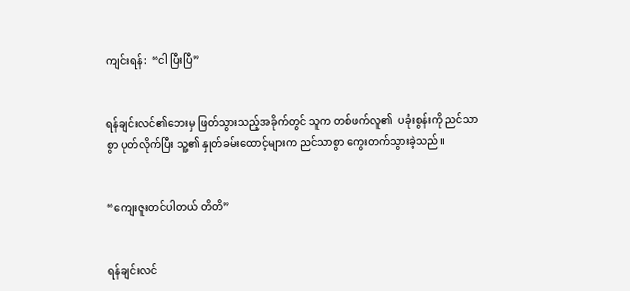ကျင်းရန်:  “ငါ ပြီးပြီ”


ရန်ချင်းလင်၏ဘေးမှ ဖြတ်သွားသည့်အခိုက်တွင် သူက တစ်ဖက်လူ၏  ပခုံးစွန်းကို ညင်သာစွာ ပုတ်လိုက်ပြီး သူ့၏ နှုတ်ခမ်းထောင့်များက ညင်သာစွာ ကွေးတက်သွားခဲ့သည်။


“ကျေးဇူးတင်ပါတယ် တိတိ”


ရန်ချင်းလင်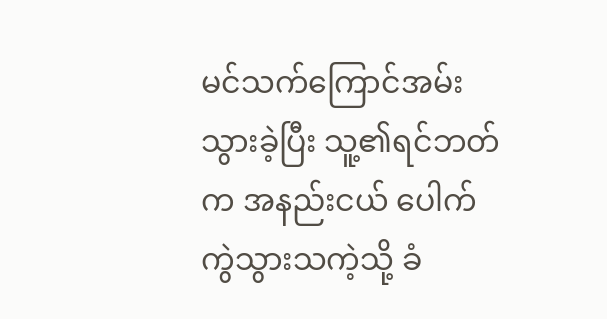မင်သက်ကြောင်အမ်းသွားခဲ့ပြီး သူ့၏ရင်ဘတ်က အနည်းငယ် ပေါက်ကွဲသွားသကဲ့သို့ ခံ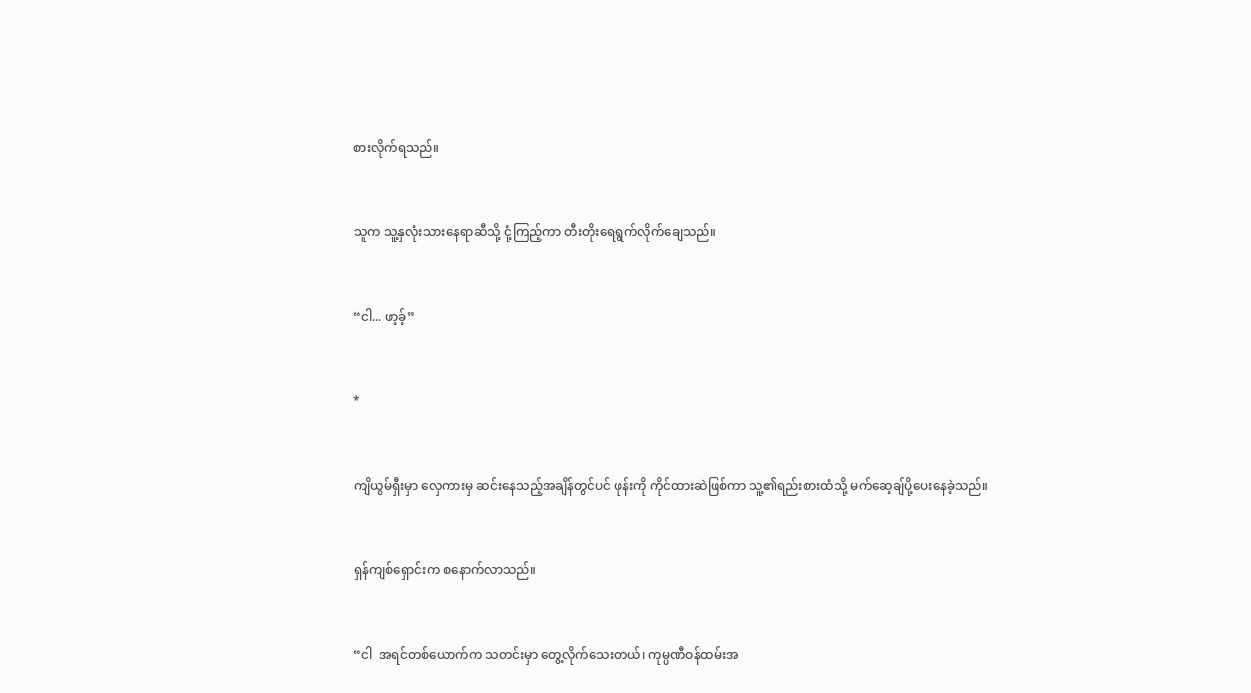စားလိုက်ရသည်။


သူက သူ့နှလုံးသားနေရာဆီသို့ ငုံ့ကြည့်ကာ တီးတိုးရေရွက်လိုက်ချေသည်။


“ငါ... ဖာ့ခ့်”


*


ကျိယွမ်ရှီးမှာ လှေကားမှ ဆင်းနေသည့်အချိန်တွင်ပင် ဖုန်းကို ကိုင်ထားဆဲဖြစ်ကာ သူ့၏ရည်းစားထံသို့ မက်ဆေ့ချ်ပို့ပေးနေခဲ့သည်။


ရှန်ကျစ်ရှောင်းက စနောက်လာသည်။


“ငါ  အရင်တစ်ယောက်က သတင်းမှာ တွေ့လိုက်သေးတယ်၊ ကုမ္ပဏီဝန်ထမ်းအ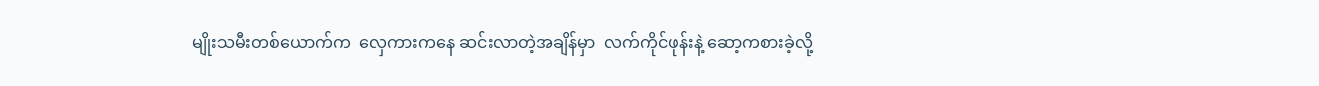မျိုးသမီးတစ်ယောက်က  လှေကားကနေ ဆင်းလာတဲ့အချိန်မှာ  လက်ကိုင်ဖုန်းနဲ့ ဆော့ကစားခဲ့လို့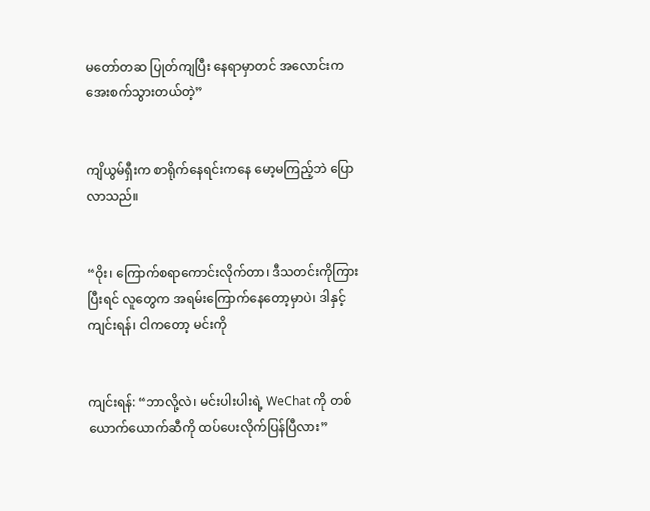မတော်တဆ ပြုတ်ကျပြီး နေရာမှာတင် အလောင်းက အေးစက်သွားတယ်တဲ့”


ကျိယွမ်ရှီးက စာရိုက်နေရင်းကနေ မော့မကြည့်ဘဲ ပြောလာသည်။


“ဝိုး၊ ကြောက်စရာကောင်းလိုက်တာ၊ ဒီသတင်းကိုကြားပြီးရင် လူတွေက အရမ်းကြောက်နေတော့မှာပဲ၊ ဒါနှင့် ကျင်းရန်၊ ငါကတော့ မင်းကို


ကျင်းရန်: “ဘာလို့လဲ၊ မင်းပါးပါးရဲ့ WeChat ကို တစ်ယောက်ယောက်ဆီကို ထပ်ပေးလိုက်ပြန်ပြီလား”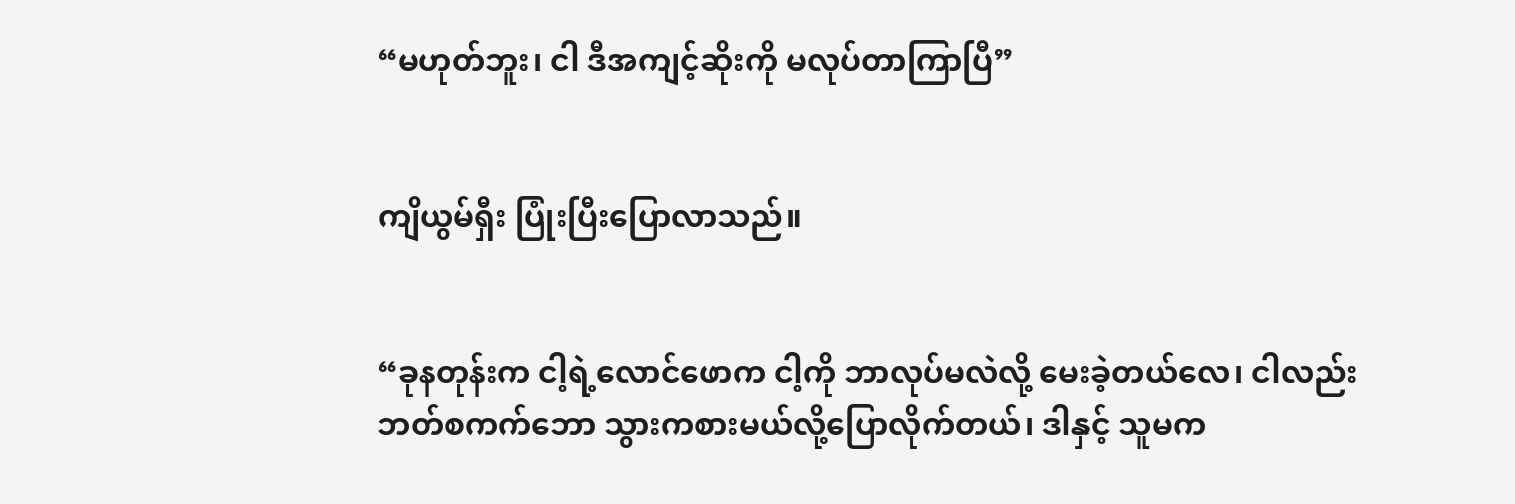“မဟုတ်ဘူး၊ ငါ ဒီအကျင့်ဆိုးကို မလုပ်တာကြာပြီ”


ကျိယွမ်ရှီး ပြုံးပြီးပြောလာသည်။


“ခုနတုန်းက ငါ့ရဲ့လောင်ဖောက ငါ့ကို ဘာလုပ်မလဲလို့ မေးခဲ့တယ်လေ၊ ငါလည်း ဘတ်စကက်ဘော သွားကစားမယ်လို့ပြောလိုက်တယ်၊ ဒါနှင့် သူမက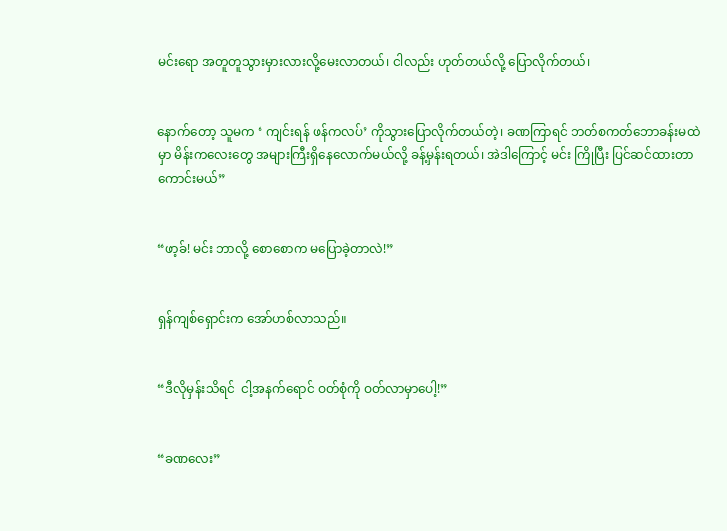မင်းရော အတူတူသွားမှားလားလို့မေးလာတယ်၊ ငါလည်း ဟုတ်တယ်လို့ ပြောလိုက်တယ်၊


နောက်တော့ သူမက ‘ ကျင်းရန် ဖန်ကလပ်’ ကိုသွားပြောလိုက်တယ်တဲ့၊ ခဏကြာရင် ဘတ်စကတ်ဘောခန်းမထဲမှာ မိန်းကလေးတွေ အများကြီးရှိနေလောက်မယ်လို့ ခန့်မှန်းရတယ်၊ အဲဒါကြောင့် မင်း ကြိုပြီး ပြင်ဆင်ထားတာကောင်းမယ်”


“ဖာ့ခ်! မင်း ဘာလို့ စောစောက မပြောခဲ့တာလဲ!”


ရှန်ကျစ်ရှောင်းက အော်ဟစ်လာသည်။


“ဒီလိုမှန်းသိရင်  ငါ့အနက်ရောင် ဝတ်စုံကို ဝတ်လာမှာပေါ့!”


“ခဏလေး”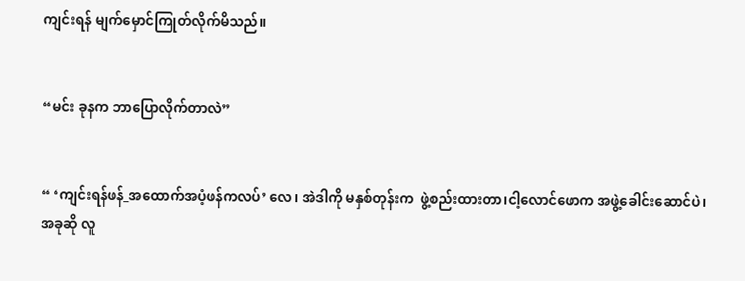ကျင်းရန် မျက်မှောင်ကြုတ်လိုက်မိသည်။


“မင်း ခုနက ဘာပြောလိုက်တာလဲ”


“ ‘ကျင်းရန်ဖန်_အထောက်အပံ့ဖန်ကလပ်’ လေ၊ အဲဒါကို မနှစ်တုန်းက  ဖွဲ့စည်းထားတာ၊ငါ့လောင်ဖောက အဖွဲ့ခေါင်းဆောင်ပဲ၊ အခုဆို လူ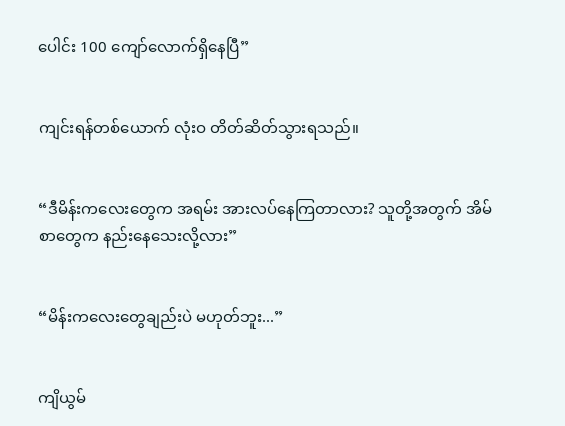ပေါင်း 100 ကျော်လောက်ရှိနေပြီ”


ကျင်းရန်တစ်ယောက် လုံးဝ တိတ်ဆိတ်သွားရသည်။


“ဒီမိန်းကလေးတွေက အရမ်း အားလပ်နေကြတာလား? သူတို့အတွက် အိမ်စာတွေက နည်းနေသေးလို့လား”


“မိန်းကလေးတွေချည်းပဲ မဟုတ်ဘူး...”


ကျိယွမ်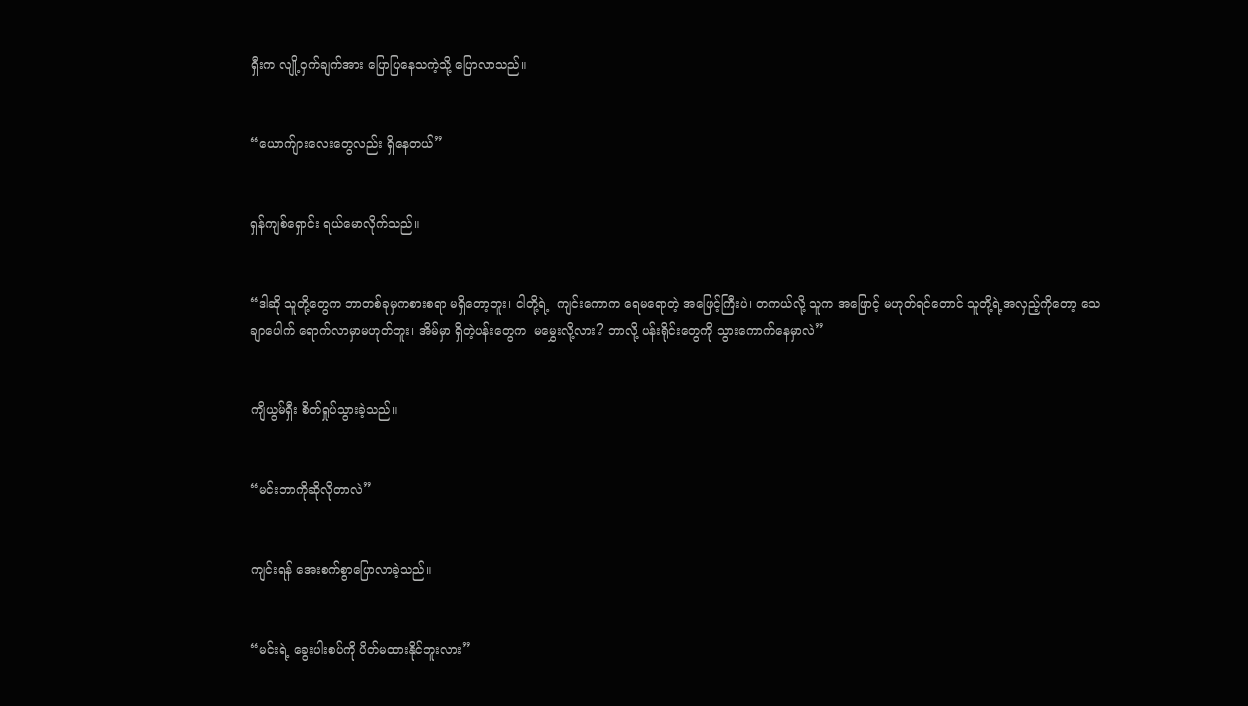ရှီးက လျို့ဝှက်ချက်အား ပြောပြနေသကဲ့သို့ ပြောလာသည်။


“ယောက်ျားလေးတွေလည်း ရှိနေတယ်”


ရှန်ကျစ်ရှောင်း ရယ်မောလိုက်သည်။


“ဒါဆို သူတို့တွေက ဘာတစ်ခုမှကစားစရာ မရှိတော့ဘူး၊ ငါတို့ရဲ့  ကျင်းကောက ရေမရောတဲ့ အဖြေင့်ကြီးပဲ၊ တကယ်လို့ သူက အဖြောင့် မဟုတ်ရင်တောင် သူတို့ရဲ့အလှည့်ကိုတော့ သေချာပေါက် ရောက်လာမှာမဟုတ်ဘူး၊ အိမ်မှာ ရှိတဲ့ပန်းတွေက  မမွှေးလို့လား? ဘာလို့ ပန်းရိုင်းတွေကို သွားကောက်နေမှာလဲ”


ကျိယွမ်ရှီး စိတ်ရှုပ်သွားခဲ့သည်။


“မင်းဘာကိုဆိုလိုတာလဲ”


ကျင်းရန် အေးစက်စွာပြောလာခဲ့သည်။


“မင်းရဲ့ ခွေးပါးစပ်ကို ပိတ်မထားနိုင်ဘူးလား”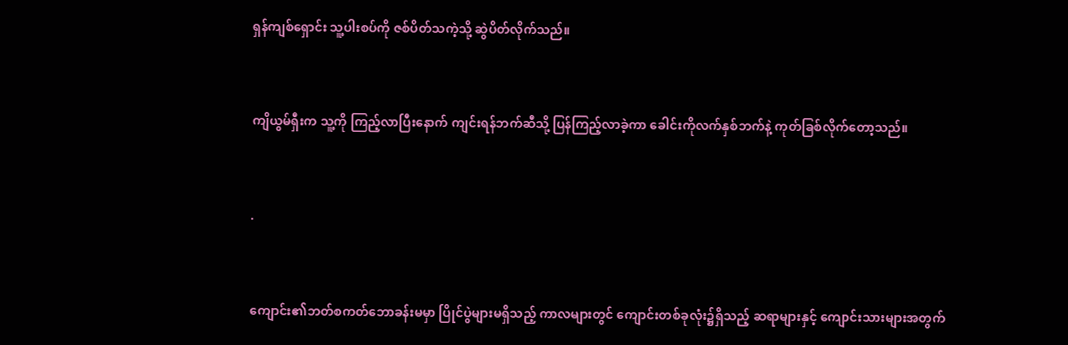ရှန်ကျစ်ရှောင်း သူ့ပါးစပ်ကို ဇစ်ပိတ်သကဲ့သို့ ဆွဲပိတ်လိုက်သည်။


ကျိယွမ်ရှီးက သူ့ကို ကြည့်လာပြီးနောက် ကျင်းရန်ဘက်ဆီသို့ ပြန်ကြည့်လာခဲ့ကာ ခေါင်းကိုလက်နှစ်ဘက်နဲ့ ကုတ်ခြစ်လိုက်တော့သည်။


.


ကျောင်း၏ဘတ်စကတ်ဘောခန်းမမှာ ပြိုင်ပွဲများမရှိသည့် ကာလများတွင် ကျောင်းတစ်ခုလုံး၌ရှိသည့် ဆရာများနှင့် ကျောင်းသားများအတွက်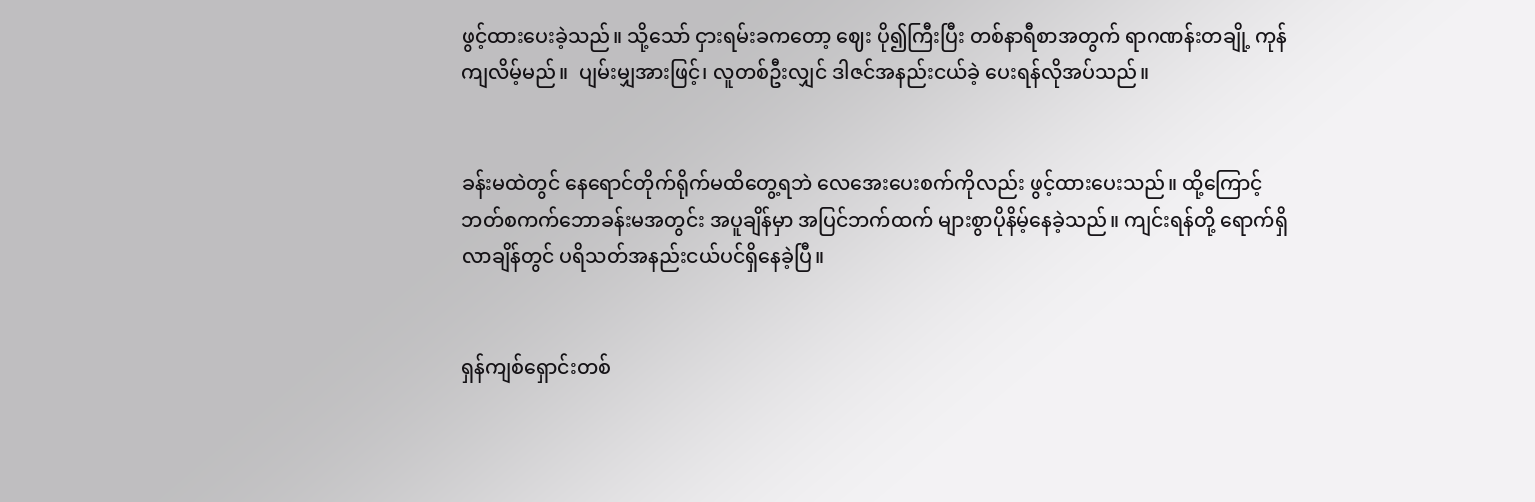ဖွင့်ထားပေးခဲ့သည်။ သို့သော် ငှားရမ်းခကတော့ ဈေး ပို၍ကြီးပြီး တစ်နာရီစာအတွက် ရာဂဏန်းတချို့ ကုန်ကျလိမ့်မည်။  ပျမ်းမျှအားဖြင့်၊ လူတစ်ဦးလျှင် ဒါဇင်အနည်းငယ်ခဲ့ ပေးရန်လိုအပ်သည်။


ခန်းမထဲတွင် နေရောင်တိုက်ရိုက်မထိတွေ့ရဘဲ လေအေးပေးစက်ကိုလည်း ဖွင့်ထားပေးသည်။ ထို့ကြောင့် ဘတ်စကက်ဘောခန်းမအတွင်း အပူချိန်မှာ အပြင်ဘက်ထက် များစွာပိုနိမ့်နေခဲ့သည်။ ကျင်းရန်တို့ ရောက်ရှိလာချိန်တွင် ပရိသတ်အနည်းငယ်ပင်ရှိနေခဲ့ပြီ။


ရှန်ကျစ်ရှောင်းတစ်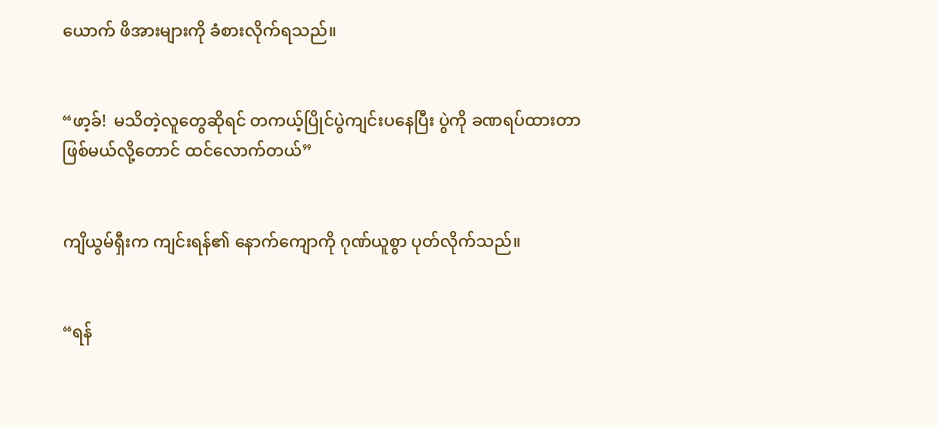ယောက် ဖိအားများကို ခံစားလိုက်ရသည်။


“ဖာ့ခ်!  မသိတဲ့လူတွေဆိုရင် တကယ့်ပြိုင်ပွဲကျင်းပနေပြီး ပွဲကို ခဏရပ်ထားတာဖြစ်မယ်လို့တောင် ထင်လောက်တယ်”


ကျိယွမ်ရှီးက ကျင်းရန်၏ နောက်ကျောကို ဂုဏ်ယူစွာ ပုတ်လိုက်သည်။


“ရန်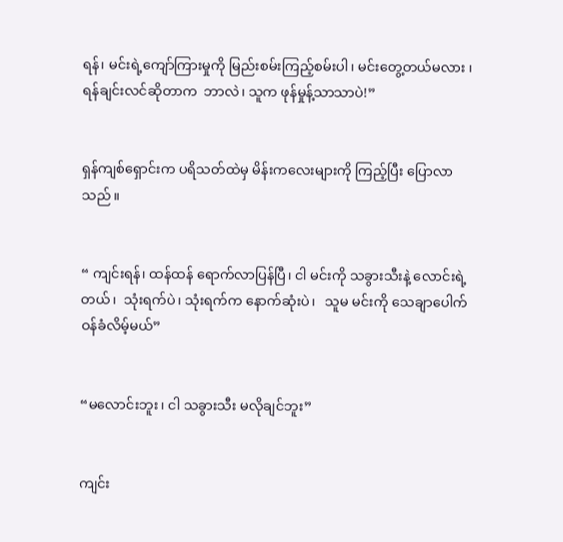ရန်၊ မင်းရဲ့ကျော်ကြားမှုကို မြည်းစမ်းကြည့်စမ်းပါ၊ မင်းတွေ့တယ်မလား ၊ ရန်ချင်းလင်ဆိုတာက  ဘာလဲ၊ သူက ဖုန်မှုန့်သာသာပဲ!”


ရှန်ကျစ်ရှောင်းက ပရိသတ်ထဲမှ မိန်းကလေးများကို ကြည့်ပြီး ပြောလာသည်။


“ ကျင်းရန်၊ ထန်ထန် ရောက်လာပြန်ပြီ၊ ငါ မင်းကို သခွားသီးနဲ့ လောင်းရဲ့တယ်၊  သုံးရက်ပဲ၊ သုံးရက်က နောက်ဆုံးပဲ၊   သူမ မင်းကို သေချာပေါက် ဝန်ခံလိမ့်မယ်”


“မလောင်းဘူး၊ ငါ သခွားသီး မလိုချင်ဘူး”


ကျင်း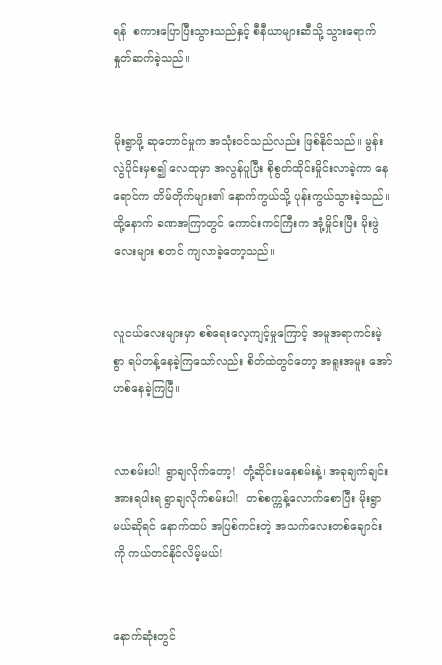ရန်  စကားပြောပြီးသွားသည်နှင့် စီနီယာများဆီသို့ သွားရောက်နှုတ်ဆက်ခဲ့သည်။


မိုးရွာဖို့ ဆုတောင်မှုက အသုံးဝင်သည်လည်း ဖြစ်နိုင်သည်။ မွန်းလွဲပိုင်းမှစ၍ လေထုမှာ အလွန်ပူပြီး စိုစွတ်ထိုင်းမှိုင်းလာခဲ့ကာ နေရောင်က တိမ်တိုက်များ၏ နောက်ကွယ်သို့ ပုန်းကွယ်သွားခဲ့သည်။ ထို့နောက် ခဏအကြာတွင် ကောင်းကင်ကြီးက အုံ့မှိုင်းပြီး မိုးဖွဲလေးများ စတင် ကျလာခဲ့တော့သည်။


လူငယ်လေးများမှာ စစ်ရေးလေ့ကျင့်မှုကြောင့် အမူအရာကင်းမဲ့စွာ ရပ်တန့်နေခဲ့ကြသော်လည်း စိတ်ထဲတွင်တော့ အရူးအမူး အော်ဟစ်နေခဲ့ကြပြီ။


လာစမ်းပါ! ရွာချလိုက်တော့!  တုံ့ဆိုင်းမနေစမ်းနဲ့၊ အခုချက်ချင်း အားရပါးရ ရွာချလိုက်စမ်းပါ!  တစ်စက္ကန့်လောက်စောပြီး မိုးရွာမယ်ဆိုရင် နောက်ထပ် အပြစ်ကင်းတဲ့ အသက်လေးတစ်ချောင်းကို ကယ်တင်နိုင်လိမ့်မယ်!


နောက်ဆုံးတွင်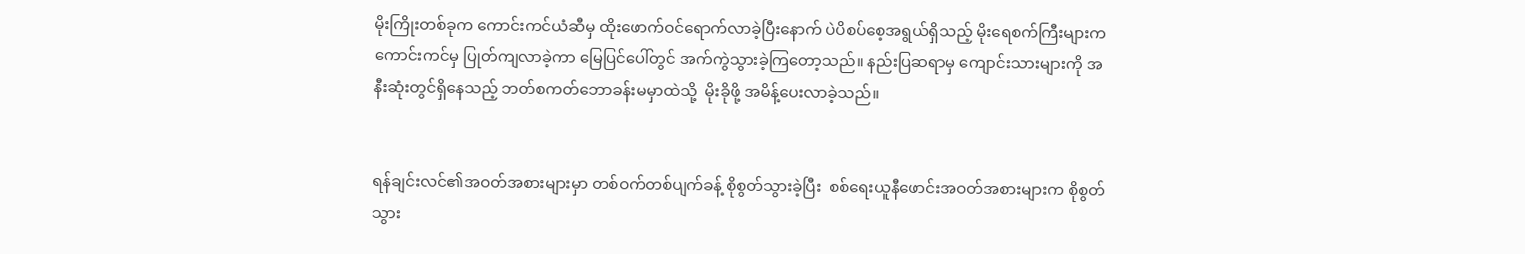မိုးကြိုးတစ်ခုက ကောင်းကင်ယံဆီမှ ထိုးဖောက်ဝင်ရောက်လာခဲ့ပြီးနောက် ပဲပိစပ်စေ့အရွယ်ရှိသည့် မိုးရေစက်ကြီးများက  ကောင်းကင်မှ ပြုတ်ကျလာခဲ့ကာ မြေပြင်ပေါ်တွင် အက်ကွဲသွားခဲ့ကြတော့သည်။ နည်းပြဆရာမှ ကျောင်းသားများကို အနီးဆုံးတွင်ရှိနေသည့် ဘတ်စကတ်ဘောခန်းမမှာထဲသို့  မိုးခိုဖို့ အမိန့်ပေးလာခဲ့သည်။


ရန်ချင်းလင်၏အဝတ်အစားများမှာ တစ်ဝက်တစ်ပျက်ခန့် စိုစွတ်သွားခဲ့ပြီး  စစ်ရေးယူနီဖောင်းအဝတ်အစားများက စိုစွတ်သွား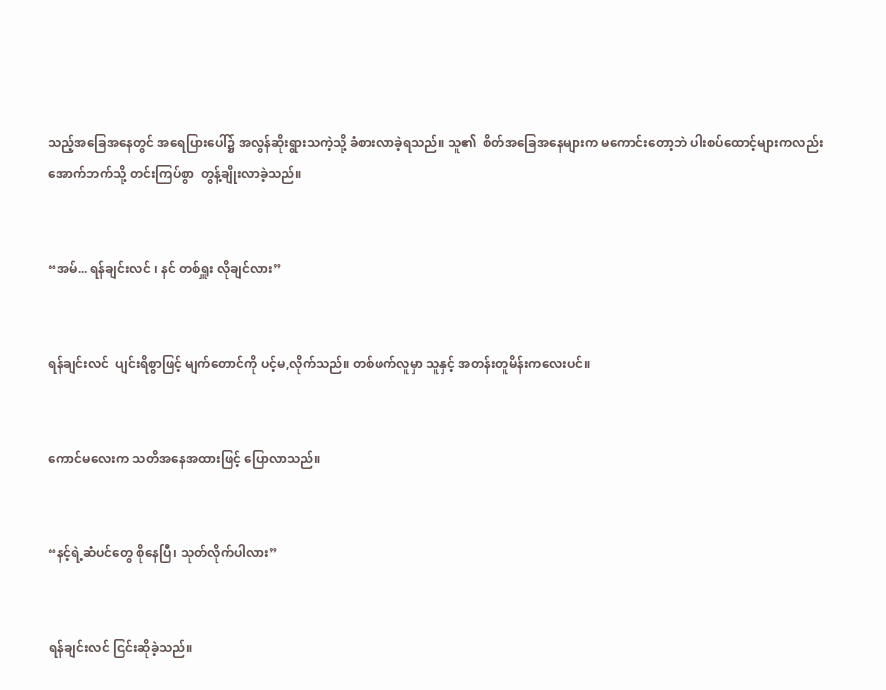သည့်အခြေအနေတွင် အရေပြားပေါ်၌ အလွန်ဆိုးရွားသကဲ့သို့ ခံစားလာခဲ့ရသည်။ သူ၏  စိတ်အခြေအနေများက မကောင်းတော့ဘဲ ပါးစပ်ထောင့်များကလည်း အောက်ဘက်သို့ တင်းကြပ်စွာ  တွန့်ချိုးလာခဲ့သည်။


“အမ်... ရန်ချင်းလင် ၊ နင် တစ်ရှူး လိုချင်လား”


ရန်ချင်းလင်  ပျင်းရိစွာဖြင့် မျက်တောင်ကို ပင့်မ,လိုက်သည်။ တစ်ဖက်လူမှာ သူနှင့် အတန်းတူမိန်းကလေးပင်။


ကောင်မလေးက သတိအနေအထားဖြင့် ပြောလာသည်။


“နင့်ရဲ့ဆံပင်တွေ စိုနေပြီ၊ သုတ်လိုက်ပါလား”


ရန်ချင်းလင် ငြင်းဆိုခဲ့သည်။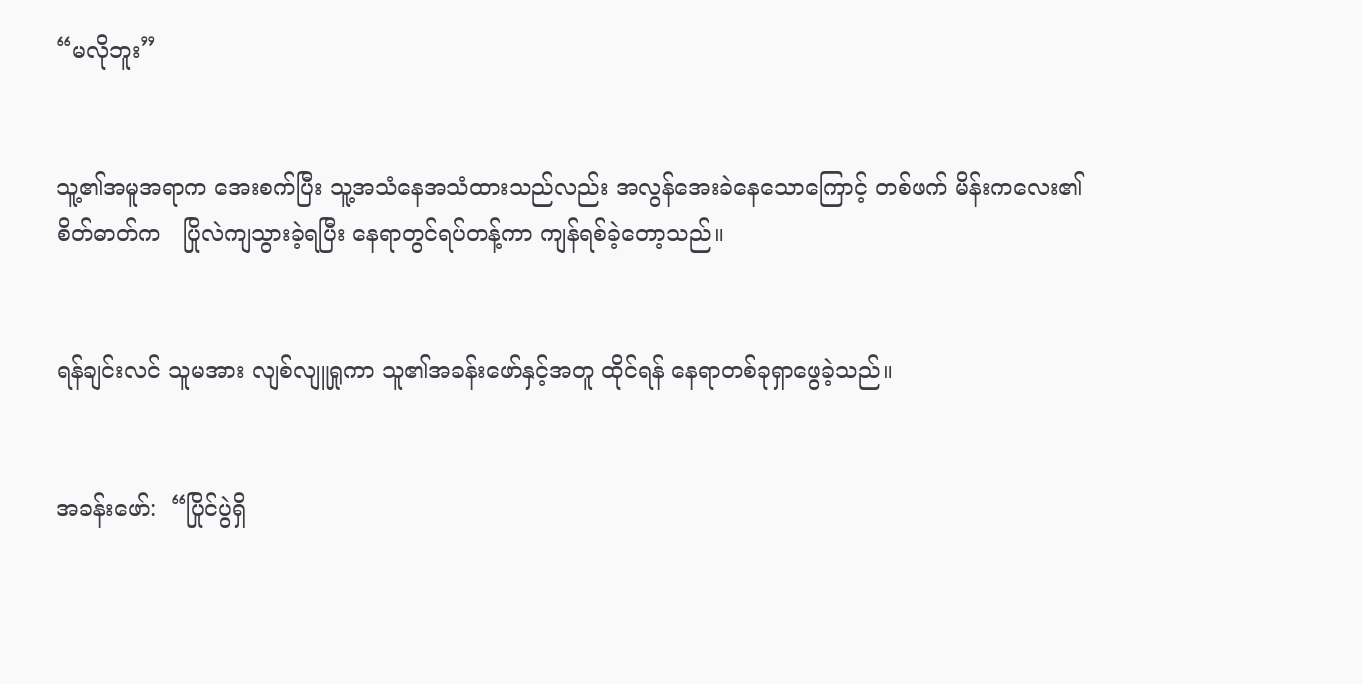“မလိုဘူး”


သူ့၏အမူအရာက အေးစက်ပြီး သူ့အသံနေအသံထားသည်လည်း အလွန်အေးခဲနေသောကြောင့် တစ်ဖက် မိန်းကလေး၏စိတ်ဓာတ်က   ပြိုလဲကျသွားခဲ့ရပြီး နေရာတွင်ရပ်တန့်ကာ ကျန်ရစ်ခဲ့တော့သည်။


ရန်ချင်းလင် သူမအား လျစ်လျူရှုကာ သူ၏အခန်းဖော်နှင့်အတူ ထိုင်ရန် နေရာတစ်ခုရှာဖွေခဲ့သည်။


အခန်းဖော်:  “ပြိုင်ပွဲရှိ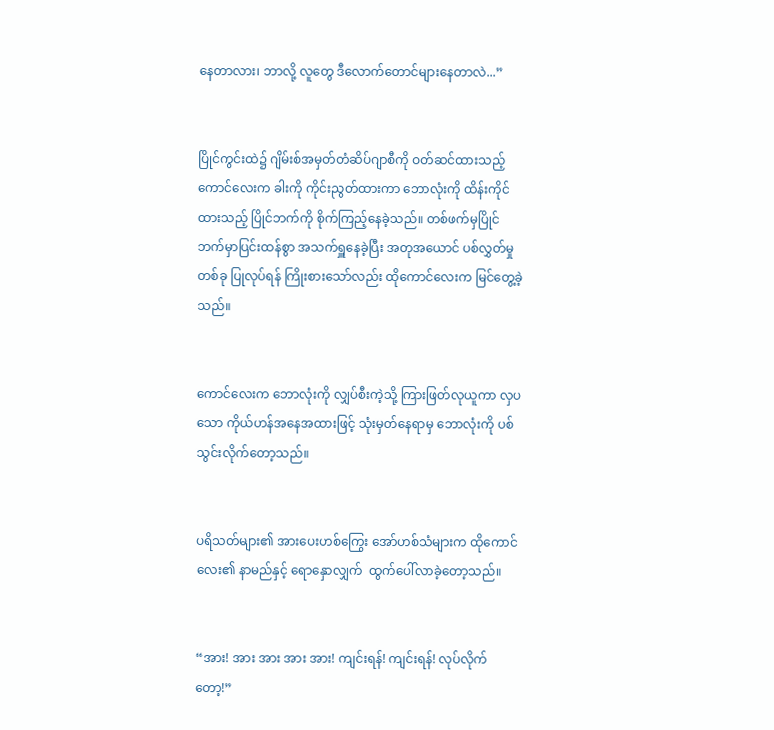နေတာလား၊ ဘာလို့ လူတွေ ဒီလောက်တောင်များနေတာလဲ...”


ပြိုင်ကွင်းထဲ၌ ဂျိမ်းစ်အမှတ်တံဆိပ်ဂျာစီကို ဝတ်ဆင်ထားသည့် ကောင်လေးက ခါးကို ကိုင်းညွတ်ထားကာ ဘောလုံးကို ထိန်းကိုင်ထားသည့် ပြိုင်ဘက်ကို စိုက်ကြည့်နေခဲ့သည်။ တစ်ဖက်မှပြိုင်ဘက်မှာပြင်းထန်စွာ အသက်ရှူနေခဲ့ပြီး အတုအယောင် ပစ်လွှတ်မှုတစ်ခု ပြုလုပ်ရန် ကြိုးစားသော်လည်း ထိုကောင်လေးက မြင်တွေ့ခဲ့သည်။


ကောင်လေးက ဘောလုံးကို လျှပ်စီးကဲ့သို့ ကြားဖြတ်လုယူကာ လှပသော ကိုယ်ဟန်အနေအထားဖြင့် သုံးမှတ်နေရာမှ ဘောလုံးကို ပစ်သွင်းလိုက်တော့သည်။


ပရိသတ်များ၏ အားပေးဟစ်ကြွေး အော်ဟစ်သံများက ထိုကောင်လေး၏ နာမည်နှင့် ရောနှောလျှက်  ထွက်ပေါ်လာခဲ့တော့သည်။


“အား! အား အား အား အား! ကျင်းရန်! ကျင်းရန်! လုပ်လိုက်တော့!”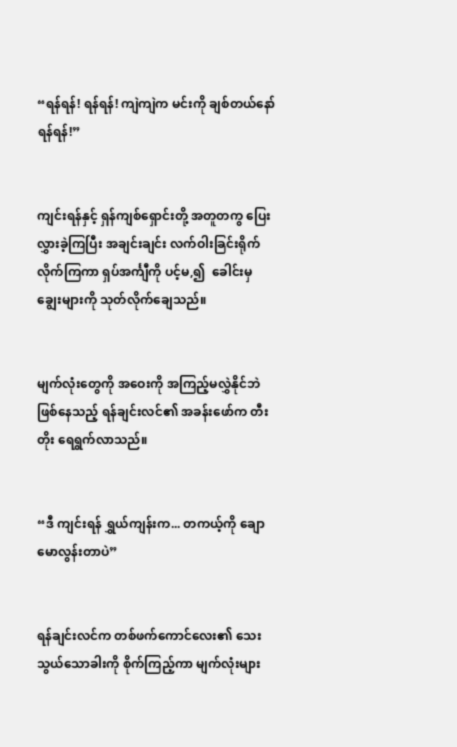“ရန်ရန်! ရန်ရန်! ကျဲကျဲက မင်းကို ချစ်တယ်နော် ရန်ရန်!”


ကျင်းရန်နှင့် ရှန်ကျစ်ရှောင်းတို့ အတူတကွ ပြေးလွှားခဲ့ကြပြီး အချင်းချင်း လက်ဝါးခြင်းရိုက်လိုက်ကြကာ ရှပ်အင်္ကျီကို ပင့်မ,၍  ခေါင်းမှ ချွေးများကို သုတ်လိုက်ချေသည်။


မျက်လုံးတွေကို အဝေးကို အကြည့်မလွှဲနိုင်ဘဲ ဖြစ်နေသည့် ရန်ချင်းလင်၏ အခန်းဖော်က တီးတိုး ရေရွက်လာသည်။


“ဒီ ကျင်းရန် ရွှယ်ကျန်းက... တကယ့်ကို ချောမောလွန်းတာပဲ”


ရန်ချင်းလင်က တစ်ဖက်ကောင်လေး၏ သေးသွယ်သောခါးကို စိုက်ကြည့်ကာ မျက်လုံးများ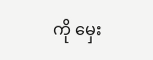ကို မှေး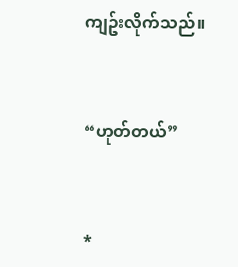ကျဥ်းလိုက်သည်။


“ဟုတ်တယ်”


*